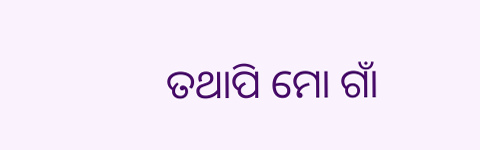ତଥାପି ମୋ ଗାଁ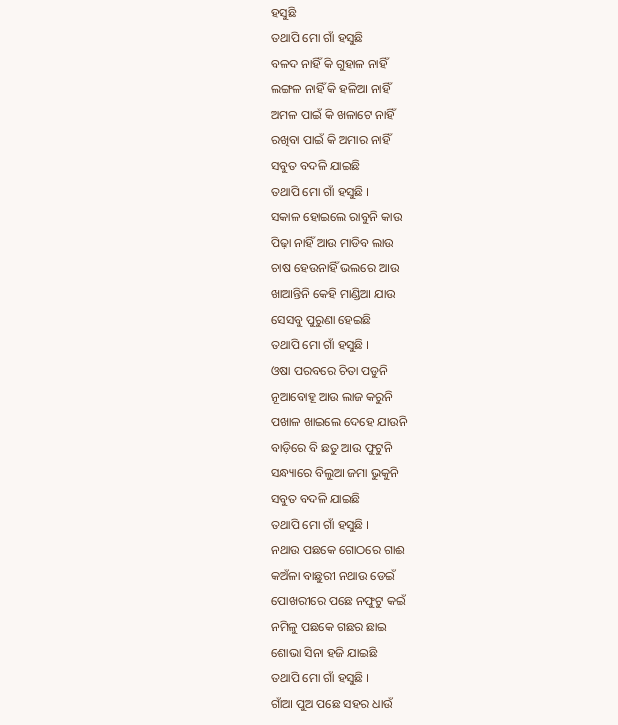ହସୁଛି
ତଥାପି ମୋ ଗାଁ ହସୁଛି
ବଳଦ ନାହିଁ କି ଗୁହାଳ ନାହିଁ
ଲଙ୍ଗଳ ନାହିଁ କି ହଳିଆ ନାହିଁ
ଅମଳ ପାଇଁ କି ଖଳାଟେ ନାହିଁ
ରଖିବା ପାଇଁ କି ଅମାର ନାହିଁ
ସବୁତ ବଦଳି ଯାଇଛି
ତଥାପି ମୋ ଗାଁ ହସୁଛି ।
ସକାଳ ହୋଇଲେ ରାବୁନି କାଉ
ପିଢ଼ା ନାହିଁ ଆଉ ମାଡିବ ଲାଉ
ଚାଷ ହେଉନାହିଁ ଭଲରେ ଆଉ
ଖାଆନ୍ତିନି କେହି ମାଣ୍ଡିଆ ଯାଉ
ସେସବୁ ପୁରୁଣା ହେଇଛି
ତଥାପି ମୋ ଗାଁ ହସୁଛି ।
ଓଷା ପରବରେ ଚିତା ପଡୁନି
ନୂଆବୋହୂ ଆଉ ଲାଜ କରୁନି
ପଖାଳ ଖାଇଲେ ଦେହେ ଯାଉନି
ବାଡ଼ିରେ ବି ଛତୁ ଆଉ ଫୁଟୁନି
ସନ୍ଧ୍ୟାରେ ବିଲୁଆ ଜମା ଭୁକୁନି
ସବୁତ ବଦଳି ଯାଇଛି
ତଥାପି ମୋ ଗାଁ ହସୁଛି ।
ନଥାଉ ପଛକେ ଗୋଠରେ ଗାଈ
କଅଁଳା ବାଛୁରୀ ନଥାଉ ଡେଇଁ
ପୋଖରୀରେ ପଛେ ନଫୁଟୁ କଇଁ
ନମିଳୁ ପଛକେ ଗଛର ଛାଇ
ଶୋଭା ସିନା ହଜି ଯାଇଛି
ତଥାପି ମୋ ଗାଁ ହସୁଛି ।
ଗାଁଆ ପୁଅ ପଛେ ସହର ଧାଉଁ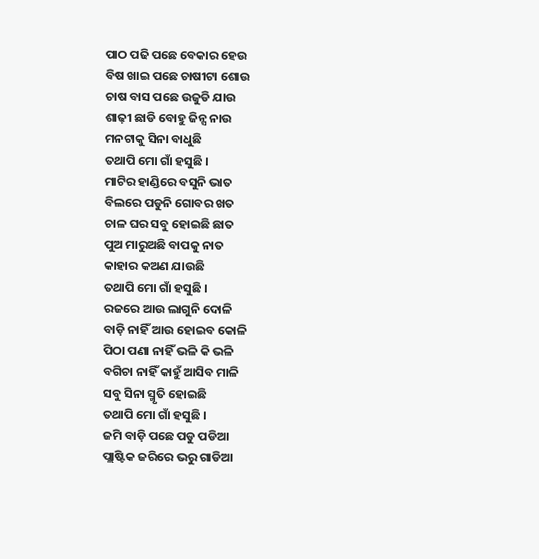ପାଠ ପଢି ପଛେ ବେକାର ହେଉ
ବିଷ ଖାଇ ପଛେ ଚାଷୀଟା ଶୋଉ
ଚାଷ ବାସ ପଛେ ଉଜୁଡି ଯାଉ
ଶାଢ଼ୀ ଛାଡି ବୋହୁ ଜିନ୍ସ ନାଉ
ମନଟାକୁ ସିନା ବାଧୁଛି
ତଥାପି ମୋ ଗାଁ ହସୁଛି ।
ମାଟିର ହାଣ୍ଡିରେ ବସୁନି ଭାତ
ବିଲରେ ପଡୁନି ଗୋବର ଖତ
ଚାଳ ଘର ସବୁ ହୋଇଛି ଛାତ
ପୁଅ ମାରୁଅଛି ବାପକୁ ନାତ
କାହାର କଅଣ ଯାଉଛି
ତଥାପି ମୋ ଗାଁ ହସୁଛି ।
ରଜରେ ଆଉ ଲାଗୁନି ଦୋଳି
ବାଡ଼ି ନାହିଁ ଆଉ ହୋଇବ କୋଳି
ପିଠା ପଣା ନାହିଁ ଭଳି କି ଭଳି
ବଗିଚା ନାହିଁ କାହୁଁ ଆସିବ ମାଳି
ସବୁ ସିନା ସ୍ମୃତି ହୋଇଛି
ତଥାପି ମୋ ଗାଁ ହସୁଛି ।
ଜମି ବାଡ଼ି ପଛେ ପଡୁ ପଡିଆ
ପ୍ଲାଷ୍ଟିକ ଜରିରେ ଭରୁ ଗାଡିଆ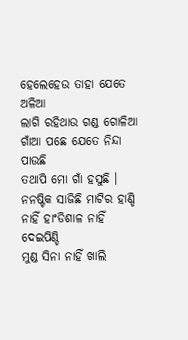ହେଲେହେଉ ତାହା ଯେତେ ଅଳିଆ
ଲାଗି ରହିଥାଉ ଗଣ୍ଡ ଗୋଳିଆ
ଗାଁଆ ପଛେ ଯେତେ ନିନ୍ଦା ପାଉଛି
ତଥାପି ମୋ ଗାଁ ହସୁଛି ।
ନନଷ୍ଟିକ ସାଜିଛି ମାଟିର ହାଣ୍ଡି
ନାହିଁ ହାଂଡିଶାଳ ନାହିଁ ଦେଇପିଣ୍ଡି
ମୁଣ୍ଡ ସିନା ନାହିଁ ଖାଲି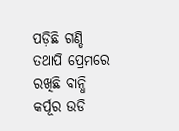ପଡ଼ିଛି ଗଣ୍ଡି
ତଥାପି ପ୍ରେମରେ ରଖିଛି ବାନ୍ଧି
କର୍ପୂର ଉଡି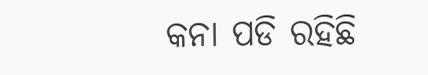କନା ପଡି ରହିଛି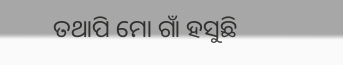ତଥାପି ମୋ ଗାଁ ହସୁଛି